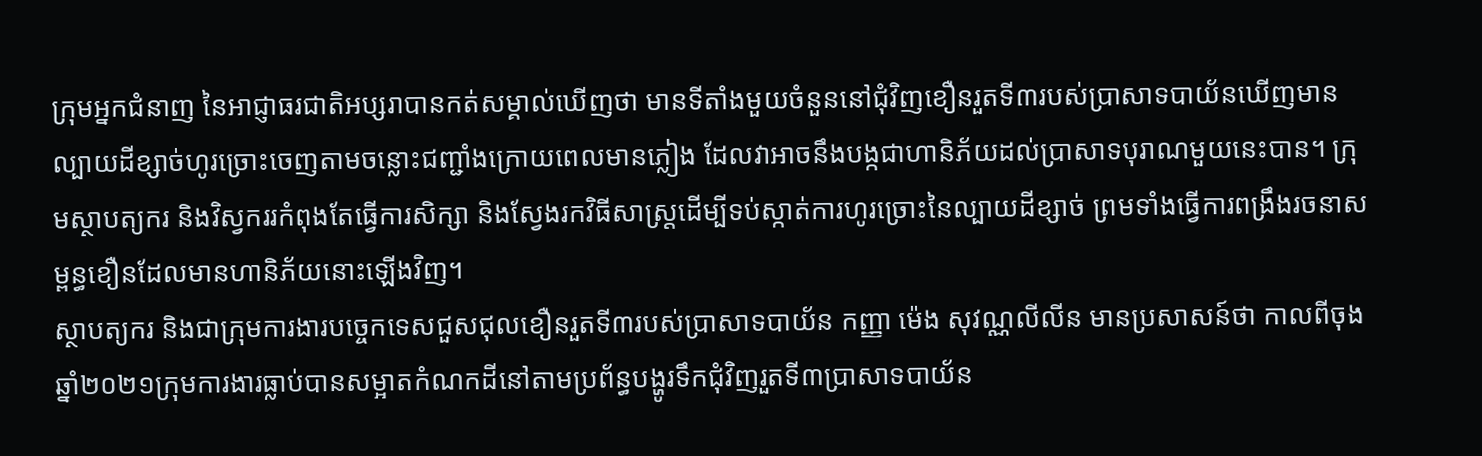ក្រុមអ្នកជំនាញ នៃអាជ្ញាធរជាតិអប្សរាបានកត់សម្គាល់ឃើញថា មានទីតាំងមួយចំនួននៅជុំវិញខឿនរួតទី៣របស់ប្រាសាទបាយ័នឃើញមានល្បាយដីខ្សាច់ហូរច្រោះចេញតាមចន្លោះជញ្ជាំងក្រោយពេលមានភ្លៀង ដែលវាអាចនឹងបង្កជាហានិភ័យដល់ប្រាសាទបុរាណមួយនេះបាន។ ក្រុមស្ថាបត្យករ និងវិស្វកររកំពុងតែធ្វើការសិក្សា និងស្វែងរកវិធីសាស្រ្តដើម្បីទប់ស្កាត់ការហូរច្រោះនៃល្បាយដីខ្សាច់ ព្រមទាំងធ្វើការពង្រឹងរចនាសម្ពន្ធខឿនដែលមានហានិភ័យនោះឡើងវិញ។
ស្ថាបត្យករ និងជាក្រុមការងារបច្ចេកទេសជួសជុលខឿនរួតទី៣របស់ប្រាសាទបាយ័ន កញ្ញា ម៉េង សុវណ្ណលីលីន មានប្រសាសន៍ថា កាលពីចុងឆ្នាំ២០២១ក្រុមការងារធ្លាប់បានសម្អាតកំណកដីនៅតាមប្រព័ន្ធបង្ហូរទឹកជុំវិញរួតទី៣ប្រាសាទបាយ័ន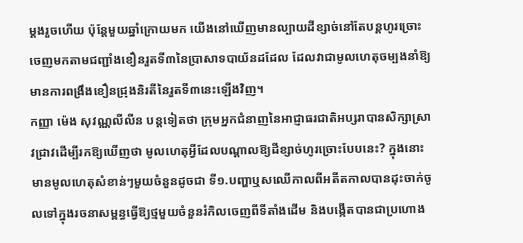ម្តងរួចហើយ ប៉ុន្តែមួយឆ្នាំក្រោយមក យើងនៅឃើញមានល្បាយដីខ្សាច់នៅតែបន្តហូរច្រោះចេញមកតាមជញ្ជាំងខឿនរួតទី៣នៃប្រាសាទបាយ័នដដែល ដែលវាជាមូលហេតុចម្បងនាំឱ្យមានការពង្រឹងខឿនជ្រុងនិរតីនៃរួតទី៣នេះឡើងវិញ។
កញ្ញា ម៉េង សុវណ្ណលីលីន បន្តទៀតថា ក្រុមអ្នកជំនាញនៃអាជ្ញាធរជាតិអប្សរាបានសិក្សាស្រាវជ្រាវដើម្បីរកឱ្យឃើញថា មូលហេតុអ្វីដែលបណ្ដាលឱ្យដីខ្សាច់ហូរច្រោះបែបនេះ? ក្នុងនោះមានមូលហេតុសំខាន់ៗមួយចំនួនដូចជា ទី១.បញ្ហាឬសឈើកាលពីអតីតកាលបានដុះចាក់ចូលទៅក្នុងរចនាសម្ពន្ធធ្វើឱ្យថ្មមួយចំនួនរំកិលចេញពីទីតាំងដើម និងបង្កើតបានជាប្រហោង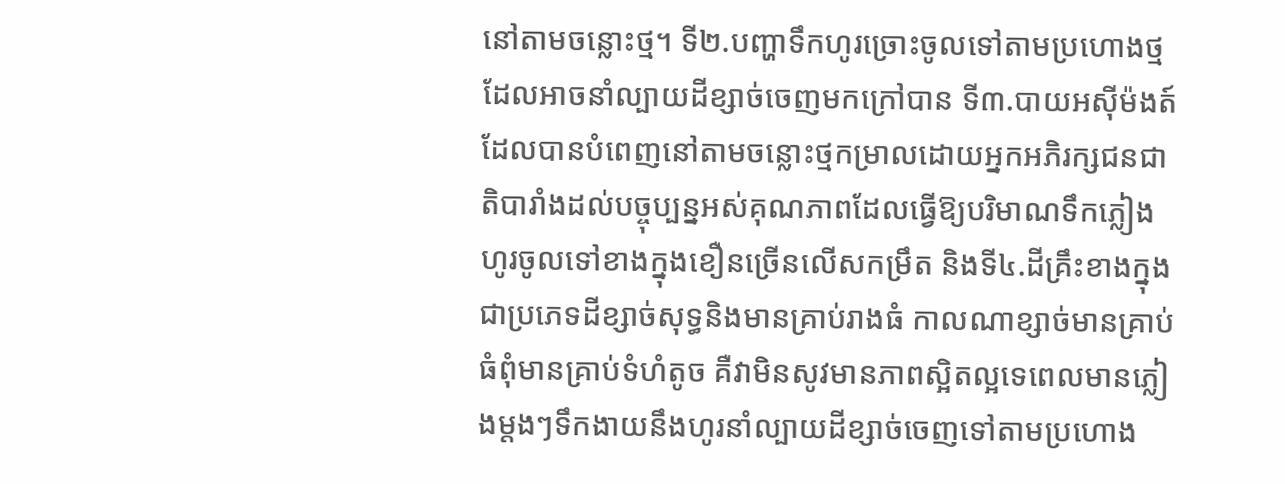នៅតាមចន្លោះថ្ម។ ទី២.បញ្ហាទឹកហូរច្រោះចូលទៅតាមប្រហោងថ្មដែលអាចនាំល្បាយដីខ្សាច់ចេញមកក្រៅបាន ទី៣.បាយអស៊ីម៉ងត៍ដែលបានបំពេញនៅតាមចន្លោះថ្មកម្រាលដោយអ្នកអភិរក្សជនជាតិបារាំងដល់បច្ចុប្បន្នអស់គុណភាពដែលធ្វើឱ្យបរិមាណទឹកភ្លៀងហូរចូលទៅខាងក្នុងខឿនច្រើនលើសកម្រឹត និងទី៤.ដីគ្រឹះខាងក្នុងជាប្រភេទដីខ្សាច់សុទ្ធនិងមានគ្រាប់រាងធំ កាលណាខ្សាច់មានគ្រាប់ធំពុំមានគ្រាប់ទំហំតូច គឺវាមិនសូវមានភាពស្អិតល្អទេពេលមានភ្លៀងម្តងៗទឹកងាយនឹងហូរនាំល្បាយដីខ្សាច់ចេញទៅតាមប្រហោង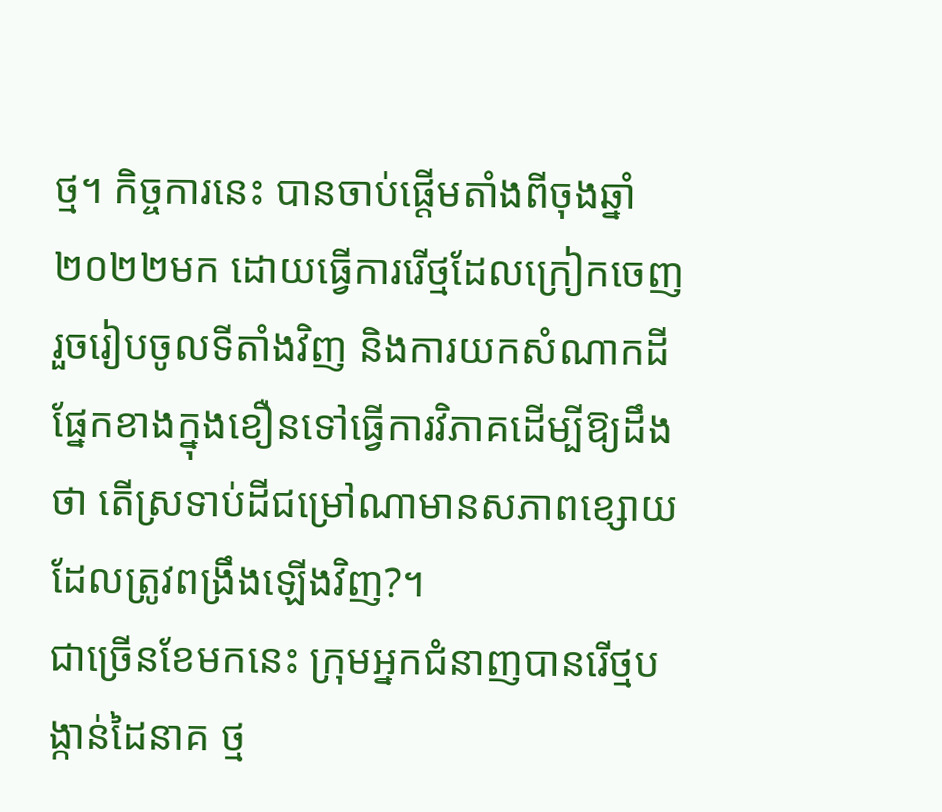ថ្ម។ កិច្ចការនេះ បានចាប់ផ្ដើមតាំងពីចុងឆ្នាំ២០២២មក ដោយធ្វើការរើថ្មដែលក្រៀកចេញរួចរៀបចូលទីតាំងវិញ និងការយកសំណាកដីផ្នែកខាងក្នុងខឿនទៅធ្វើការវិភាគដើម្បីឱ្យដឹងថា តើស្រទាប់ដីជម្រៅណាមានសភាពខ្សោយដែលត្រូវពង្រឹងឡើងវិញ?។
ជាច្រើនខែមកនេះ ក្រុមអ្នកជំនាញបានរើថ្មបង្កាន់ដៃនាគ ថ្ម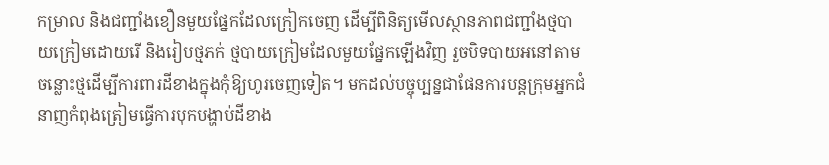កម្រាល និងជញ្ជាំងខឿនមួយផ្នែកដែលក្រៀកចេញ ដើម្បីពិនិត្យមើលស្ថានភាពជញ្ជាំងថ្មបាយក្រៀមដោយរើ និងរៀបថ្មភក់ ថ្មបាយក្រៀមដែលមួយផ្នែកឡើងវិញ រួចបិទបាយអនៅតាមចន្លោះថ្មដើម្បីការពារដីខាងក្នុងកុំឱ្យហូរចេញទៀត។ មកដល់បច្ចុប្បន្នជាផែនការបន្តក្រុមអ្នកជំនាញកំពុងត្រៀមធ្វើការបុកបង្ហាប់ដីខាង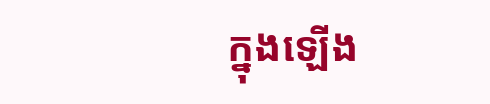ក្នុងឡើង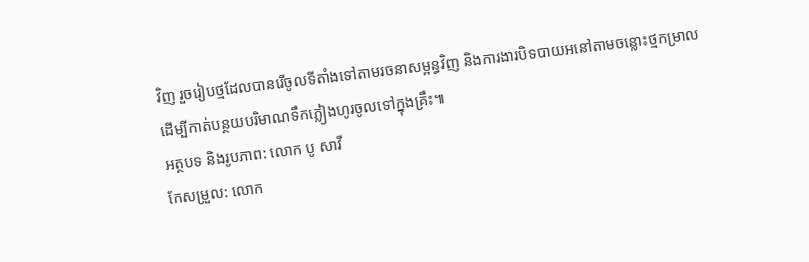វិញ រួចរៀបថ្មដែលបានរើចូលទីតាំងទៅតាមរចនាសម្ពន្ធវិញ និងការងារបិទបាយអនៅតាមចន្លោះថ្មកម្រាលដើម្បីកាត់បន្ថយបរិមាណទឹកភ្លៀងហូរចូលទៅក្នុងគ្រឹះ៕
អត្ថបទ និងរូបភាព: លោក បូ សាវី
កែសម្រួល: លោក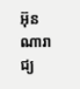អ៊ុន ណារាជ្យ